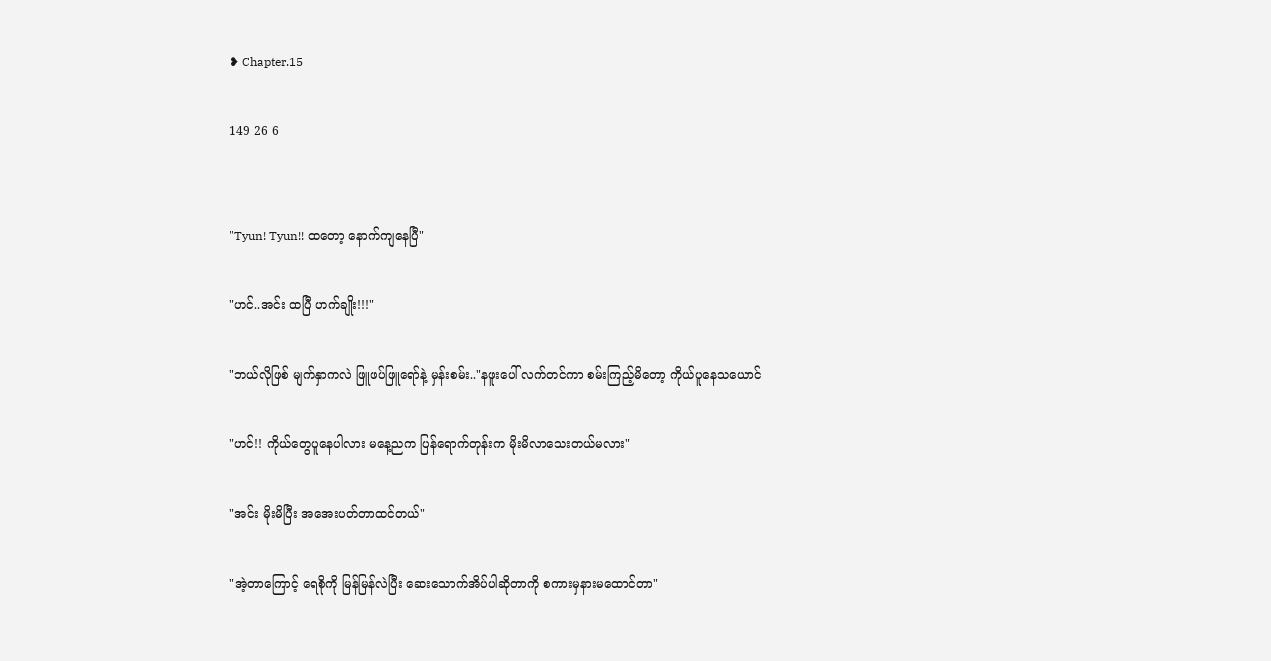❥ Chapter.15

149 26 6


"Tyun! Tyun!! ထတော့ နောက်ကျနေပြီ"

"ဟင်..အင်း ထပြီ ဟက်ချိုး!!!"

"ဘယ်လိုဖြစ် မျက်နှာကလဲ ဖြူဖပ်ဖြူရော်နဲ့ မှန်းစမ်း.."နဖူးပေါ် လက်တင်ကာ စမ်းကြည့်မိတော့ ကိုယ်ပူနေသယောင်

"ဟင်!! ကိုယ်တွေပူနေပါလား မနေ့ညက ပြန်ရောက်တုန်းက မိုးမိလာသေးတယ်မလား"

"အင်း မိုးမိပြီး အအေးပတ်တာထင်တယ်"

"အဲ့တာကြောင့် ရေစိုကို မြန်မြန်လဲပြီး ဆေးသောက်အိပ်ပါဆိုတာကို စကားမှနားမထောင်တာ"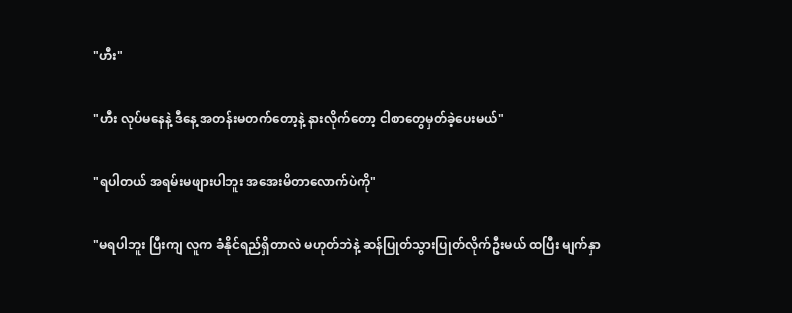"ဟီး"

"ဟီး လုပ်မနေနဲ့ ဒီနေ့ ‌အတန်းမတက်တော့နဲ့ နားလိုက်တော့ ငါစာတွေမှတ်ခဲ့ပေးမယ်"

"ရပါတယ် အရမ်းမဖျားပါဘူး အအေးမိတာလောက်ပဲကို"

"မရပါဘူး ပြီးကျ လူက ခံနိုင်ရည်ရှိတာလဲ မဟုတ်ဘဲနဲ့ ဆန်ပြုတ်သွားပြုတ်လိုက်ဦးမယ် ထပြီး မျက်နှာ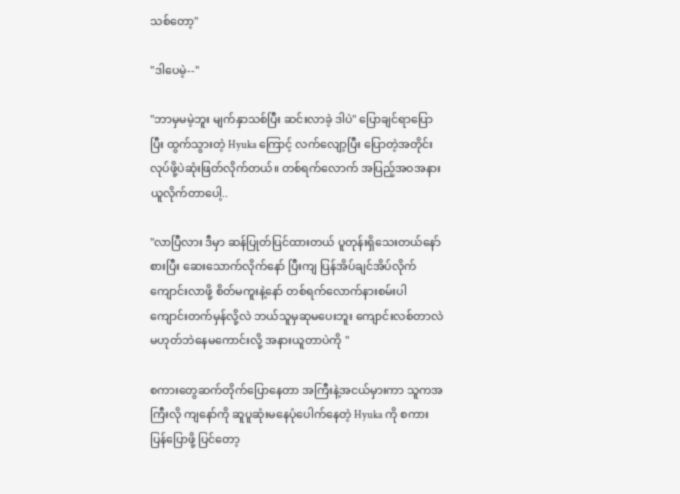သစ်တော့"

"ဒါပေမဲ့--"

"ဘာမှမမဲ့ဘူး မျက်နှာသစ်ပြီး ဆင်းလာခဲ့ ဒါပဲ" ပြောချင်ရာပြောပြီး ထွက်သွားတဲ့ Hyuka ကြောင့် လက်လျော့ပြီး ပြောတဲ့အတိုင်း လုပ်ဖို့ပဲဆုံးဖြတ်လိုက်တယ်။ တစ်ရက်လောက် အပြည့်အဝအနားယူလိုက်တာပေါ့..

"လာပြီလား ဒီမှာ ဆန်ပြုတ်ပြင်ထားတယ် ပူတုန်းရှိသေးတယ်နော် စားပြီး ဆေးသောက်လိုက်နော် ပြီးကျ ပြန်အိပ်ချင်အိပ်လိုက် ကျောင်းလာဖို့ စိတ်မကူးနဲ့နော် တစ်ရက်လောက်နားစမ်းပါ ကျောင်းတက်မှန်လို့လဲ ဘယ်သူမှဆုမပေးဘူး ကျောင်းလစ်တာလဲမဟုတ်ဘဲနေမကောင်းလို့ အနားယူတာပဲကို "

စကားတွေဆက်တိုက်ပြောနေတာ အကြီးနဲ့အငယ်မှားကာ သူကအကြီးလို ကျနော်ကို ဆူပူဆုံးမနေပုံပေါက်နေတဲ့ Hyuka ကို စကားပြန်ပြောဖို့ ပြင်တော့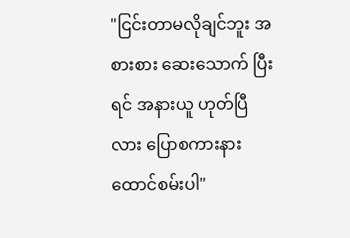"ငြင်းတာမလိုချင်ဘူး အစားစား ဆေးသောက် ပြီးရင် အနားယူ ဟုတ်ပြီလား ပြောစကားနားထောင်စမ်းပါ"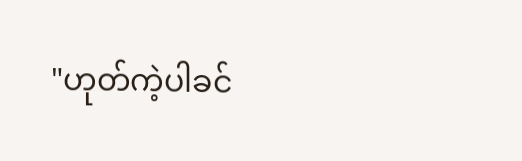"ဟုတ်ကဲ့ပါခင်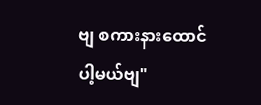ဗျ စကားနားထောင်ပါ့မယ်ဗျ"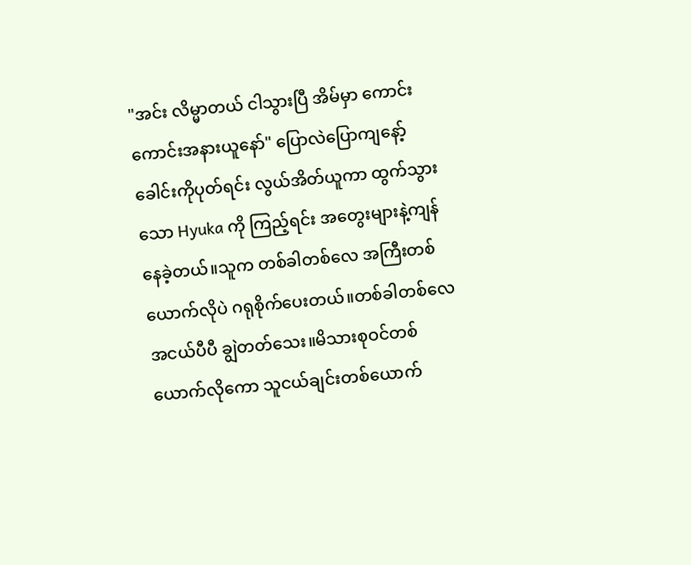"အင်း လိမ္မာတယ် ငါသွားပြီ အိမ်မှာ ကောင်းကောင်းအနားယူနော်" ပြောလဲပြောကျ‌နော့်ခေါင်းကိုပုတ်ရင်း လွယ်အိတ်ယူကာ ထွက်သွားသော Hyuka ကို ကြည့်ရင်း အတွေးများနဲ့ကျန်နေခဲ့တယ်။သူက တစ်ခါတစ်လေ အကြီးတစ်ယောက်လိုပဲ ဂရုစိုက်ပေးတယ်။တစ်ခါတစ်လေ အငယ်ပီပီ ချွဲတတ်သေး။မိသားစုဝင်တစ်ယောက်လိုကော သူငယ်ချင်းတစ်ယောက်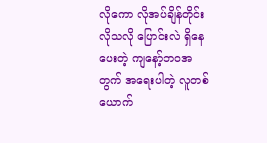လိုကော လိုအပ်ချိန်တိုင်း လိုသလို ပြောင်းလဲ ရှိနေပေးတဲ့ ကျ‌နော့်ဘဝအတွက် အရေးပါတဲ့ လူတစ်ယောက်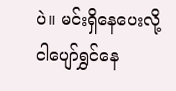ပဲ။ မင်းရှိနေပေးလို့ ငါပျော်ရွှင်နေ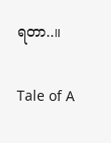ရတာ..။

Tale of A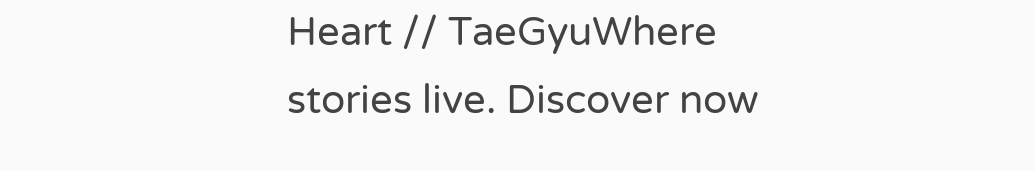Heart // TaeGyuWhere stories live. Discover now